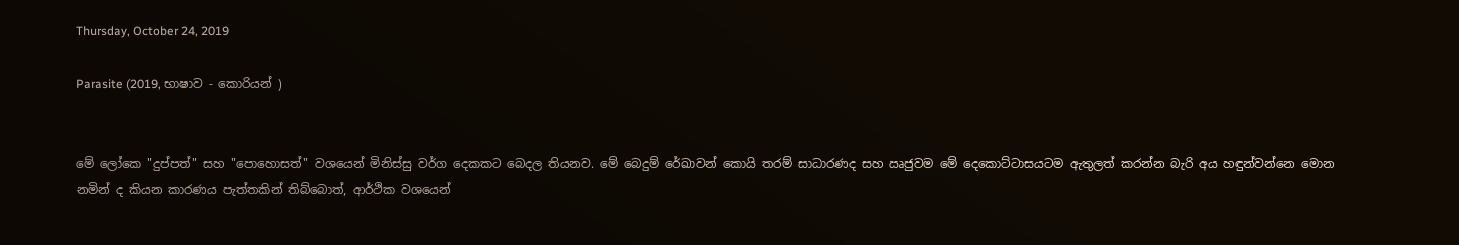Thursday, October 24, 2019

Parasite (2019, භාෂාව - කොරියන් )


මේ ලෝකෙ "දුප්පත්" සහ "පොහොසත්" වශයෙන් මිනිස්සු වර්ග දෙකකට බෙදල තියනව. මේ බෙදුම් රේඛාවන් කොයි තරම් සාධාරණද සහ ඍජුවම මේ දෙකොට්ටාසයටම ඇතුලත් කරන්න බැරි අය හඳුන්වන්නෙ මොන නමින් ද කියන කාරණය පැත්තකින් තිබ්බොත්, ආර්ථික වශයෙන්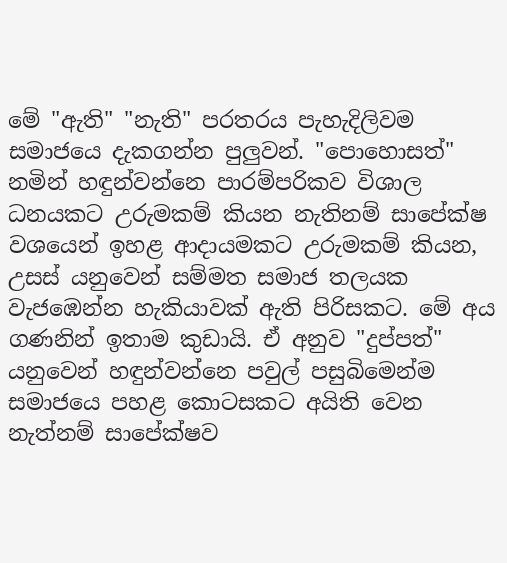මේ "ඇති" "නැති" පරතරය පැහැදිලිවම සමාජයෙ දැකගන්න පුලුවන්. "පොහොසත්" නමින් හඳුන්වන්නෙ පාරම්පරිකව විශාල ධනයකට උරුමකම් කියන නැතිනම් සාපේක්ෂ වශයෙන් ඉහළ ආදායමකට උරුමකම් කියන, උසස් යනුවෙන් සම්මත සමාජ තලයක වැජඹෙන්න හැකියාවක් ඇති පිරිසකට. මේ අය ගණනින් ඉතාම කුඩායි. ඒ අනුව "දුප්පත්" යනුවෙන් හඳුන්වන්නෙ පවුල් පසුබිමෙන්ම සමාජයෙ පහළ කොටසකට අයිති වෙන නැත්නම් සාපේක්ෂව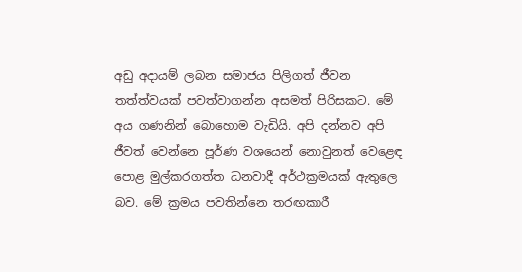අඩු අදායම් ලබන සමාජය පිලිගත් ජීවන තත්ත්වයක් පවත්වාගන්න අසමත් පිරිසකට. මේ අය ගණනින් බොහොම වැඩියි. අපි දන්නව අපි ජීවත් වෙන්නෙ පූර්ණ වශයෙන් නොවුනත් වෙළෙඳ පොළ මුල්කරගත්ත ධනවාදී අර්ථක්‍රමයක් ඇතුලෙ බව. මේ ක්‍රමය පවතින්නෙ තරඟකාරී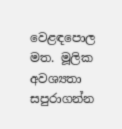වෙළඳපොල මත. මූලික අවශ්‍යතා සපුරාගන්න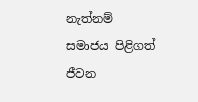නැත්නම් සමාජය පිළිගත් ජීවන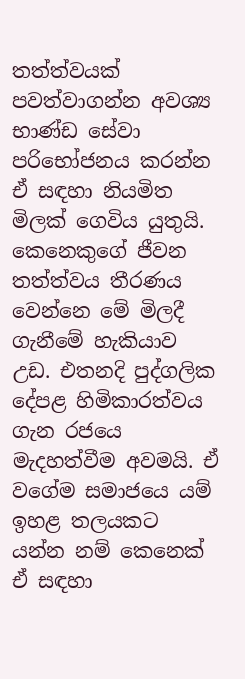තත්ත්වයක් පවත්වාගන්න අවශ්‍ය භාණ්ඩ සේවා පරිභෝජනය කරන්න ඒ සඳහා නියමිත මිලක් ගෙවිය යුතුයි. කෙනෙකුගේ ජීවන තත්ත්වය තීරණය වෙන්නෙ මේ මිලදී ගැනීමේ හැකියාව උඩ. එතනදි පුද්ගලික දේපළ හිමිකාරත්වය ගැන රජයෙ මැදහත්වීම අවමයි. ඒ වගේම සමාජයෙ යම් ඉහළ තලයකට යන්න නම් කෙනෙක් ඒ සඳහා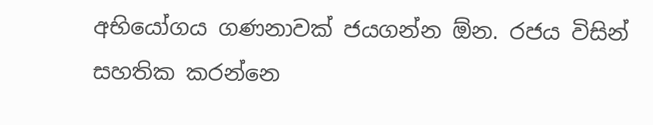අභියෝගය ගණනාවක් ජයගන්න ඕන. රජය විසින් සහතික කරන්නෙ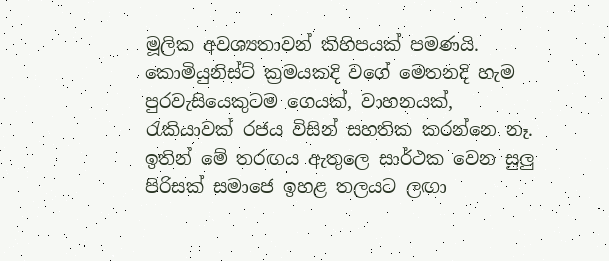මූලික අවශ්‍යතාවන් කිහිපයක් පමණයි. කොමියුනිස්ට් ක්‍රමයකදි වගේ මෙතනදි හැම පුරවැසියෙකුටම ගෙයක්, වාහනයක්, රැකියාවක් රජය විසින් සහතික කරන්නෙ නෑ. ඉතින් මේ තරඟය ඇතුලෙ සාර්ථක වෙන සුලු පිරිසක් සමාජෙ ඉහළ තලයට ලඟා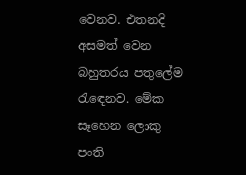වෙනව. එතනදි අසමත් වෙන බහුතරය පතුලේම රැඳෙනව. මේක සෑහෙන ලොකු පංති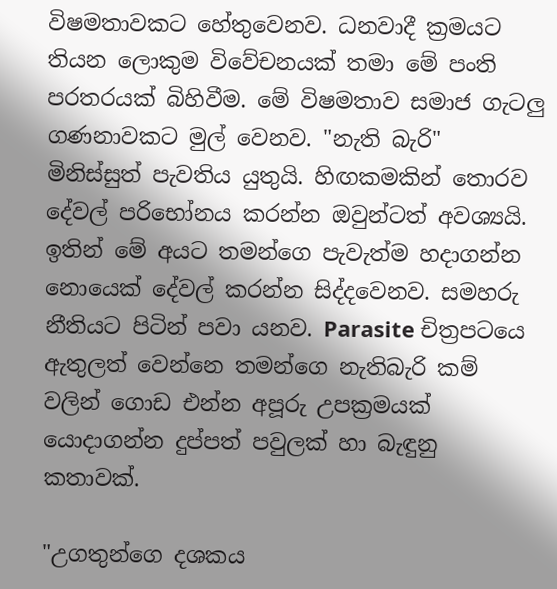විෂමතාවකට හේතුවෙනව. ධනවාදී ක්‍රමයට තියන ලොකුම විවේචනයක් තමා මේ පංති පරතරයක් බිහිවීම. මේ විෂමතාව සමාජ ගැටලු ගණනාවකට මුල් වෙනව. "නැති බැරි" මිනිස්සුත් පැවතිය යුතුයි. හිඟකමකින් තොරව දේවල් පරිභෝනය කරන්න ඔවුන්ටත් අවශ්‍යයි. ඉතින් මේ අයට තමන්ගෙ පැවැත්ම හදාගන්න නොයෙක් දේවල් කරන්න සිද්දවෙනව. සමහරු නීතියට පිටින් පවා යනව. Parasite චිත්‍රපටයෙ ඇතුලත් වෙන්නෙ තමන්ගෙ නැතිබැරි කම් වලින් ගොඩ එන්න අපූරු උපක්‍රමයක් යොදාගන්න දුප්පත් පවුලක් හා බැඳුනු කතාවක්.

"උගතුන්ගෙ දශකය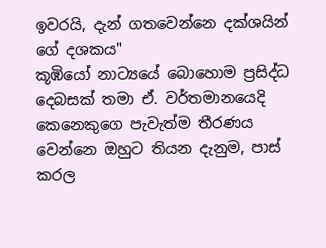ඉවරයි, දැන් ගතවෙන්නෙ දක්ශයින් ගේ දශකය"
කූඹියෝ නාට්‍යයේ බොහොම ප්‍රසිද්ධ දෙබසක් තමා ඒ. වර්තමානයෙදි කෙනෙකුගෙ පැවැත්ම තීරණය වෙන්නෙ ඔහුට තියන දැනුම, පාස් කරල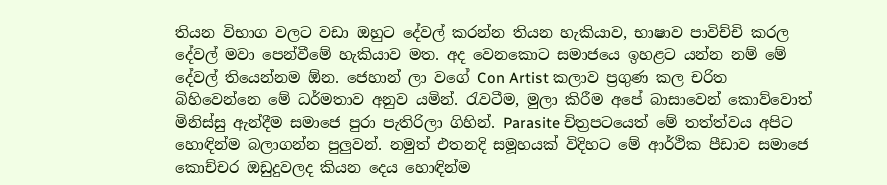තියන විභාග වලට වඩා ඔහුට දේවල් කරන්න තියන හැකියාව, භාෂාව පාවිච්චි කරල දේවල් මවා පෙන්වීමේ හැකියාව මත. අද වෙනකොට සමාජයෙ ඉහළට යන්න නම් මේ දේවල් තියෙන්නම ඕන. ජෙහාන් ලා වගේ Con Artist කලාව ප්‍රගුණ කල චරිත බිහිවෙන්නෙ මේ ධර්මතාව අනුව යමින්. රැවටීම, මුලා කිරීම අපේ බාසාවෙන් කොව්වොත් මිනිස්සු ඇන්දීම සමාජෙ පුරා පැතිරිලා ගිහින්. Parasite චිත්‍රපටයෙත් මේ තත්ත්වය අපිට හොඳින්ම බලාගන්න පුලුවන්. නමුත් එතනදි සමූහයක් විදිහට මේ ආර්ථික පීඩාව සමාජෙ කොච්චර ඔඩුදුවලද කියන දෙය හොඳින්ම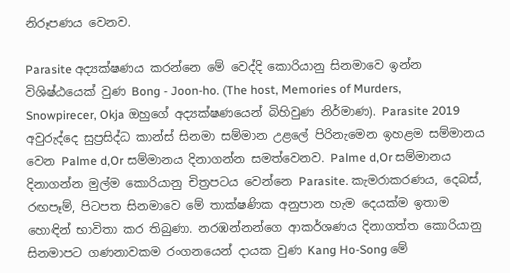නිරූපණය වෙනව.

Parasite අද්‍යක්ෂණය කරන්නෙ මේ වෙද්දි කොරියානු සිනමාවෙ ඉන්න විශිෂ්ඨයෙක් වුණ Bong - Joon-ho. (The host, Memories of Murders, Snowpirecer, Okja ඔහුගේ අද්‍යක්ෂණයෙන් බිහිවුණ නිර්මාණ). Parasite 2019 අවුරුද්දෙ සුප්‍රසිද්ධ කාන්ස් සිනමා සම්මාන උළලේ පිරිනැමෙන ඉහළම සම්මානය වෙන Palme d,Or සම්මානය දිනාගන්න සමත්වෙනව. Palme d,Or සම්මානය දිනාගන්න මුල්ම කොරියානු චිත්‍රපටය වෙන්නෙ Parasite. කැමරාකරණය, දෙබස්, රඟපෑම්, පිටපත සිනමාවෙ මේ තාක්ෂණික අනුපාන හැම දෙයක්ම ඉතාම හොඳින් භාවිතා කර තිබුණා. නරඹන්නන්ගෙ ආකර්ශණය දිනාගත්ත කොරියානු සිනමාපට ගණනාවකම රංගනයෙන් දායක වුණ Kang Ho-Song මේ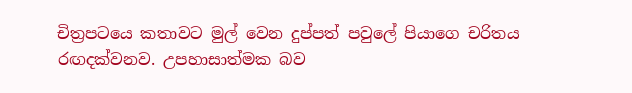චිත්‍රපටයෙ කතාවට මුල් වෙන දුප්පත් පවුලේ පියාගෙ චරිත‍ය රඟදක්වනව. උපහාසාත්මක බව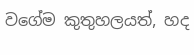වගේම කුතුහලයත්, හද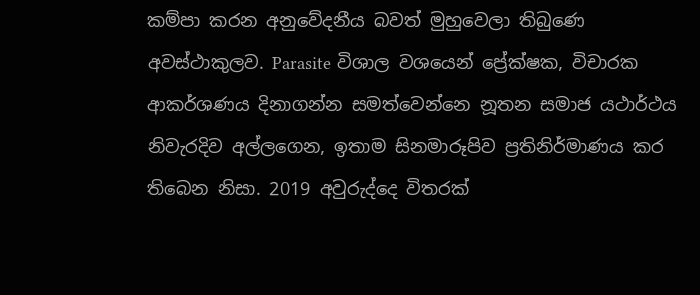කම්පා කරන අනුවේදනීය බවත් මුහුවෙලා තිබුණෙ අවස්ථාකුලව. Parasite විශාල වශයෙන් ප්‍රේක්ෂක, විචාරක ආකර්ශණය දිනාගන්න සමත්වෙන්නෙ නූතන සමාජ යථාර්ථය නිවැරදිව අල්ලගෙන, ඉතාම සිනමාරූපිව ප්‍රතිනිර්මාණය කර තිබෙන නිසා. 2019 අවුරුද්දෙ විතරක්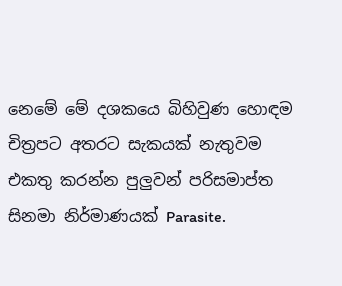නෙමේ මේ දශකයෙ බිහිවුණ හොඳම චිත්‍රපට අතරට සැකයක් නැතුවම එකතු කරන්න පුලුවන් පරිසමාප්ත සිනමා නිර්මාණයක් Parasite.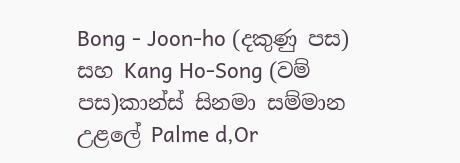Bong - Joon-ho (දකුණු පස) සහ Kang Ho-Song (වම් පස)කාන්ස් සිනමා සම්මාන උළලේ Palme d,Or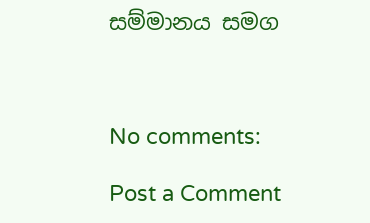සම්මානය සමග



No comments:

Post a Comment